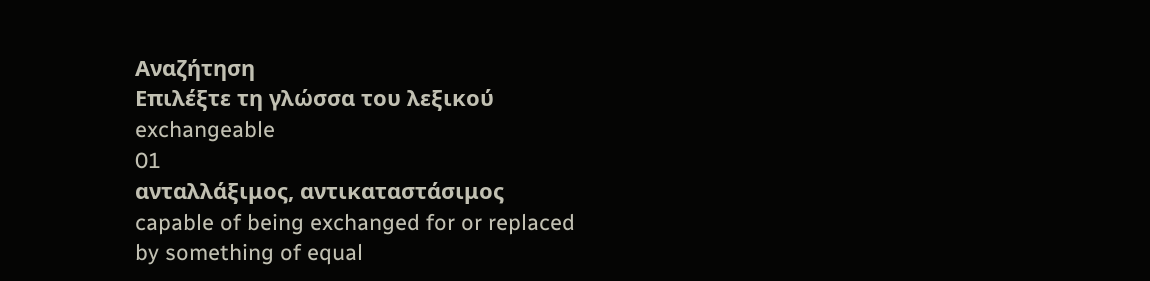Αναζήτηση
Επιλέξτε τη γλώσσα του λεξικού
exchangeable
01
ανταλλάξιμος, αντικαταστάσιμος
capable of being exchanged for or replaced by something of equal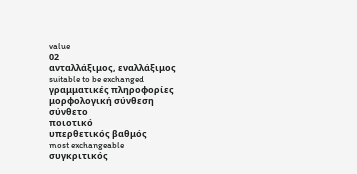value
02
ανταλλάξιμος, εναλλάξιμος
suitable to be exchanged
γραμματικές πληροφορίες
μορφολογική σύνθεση
σύνθετο
ποιοτικό
υπερθετικός βαθμός
most exchangeable
συγκριτικός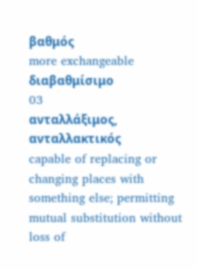βαθμός
more exchangeable
διαβαθμίσιμο
03
ανταλλάξιμος, ανταλλακτικός
capable of replacing or changing places with something else; permitting mutual substitution without loss of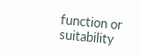function or suitability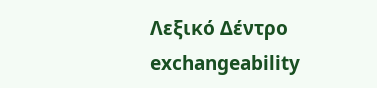Λεξικό Δέντρο
exchangeability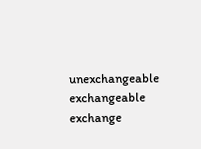unexchangeable
exchangeable
exchange